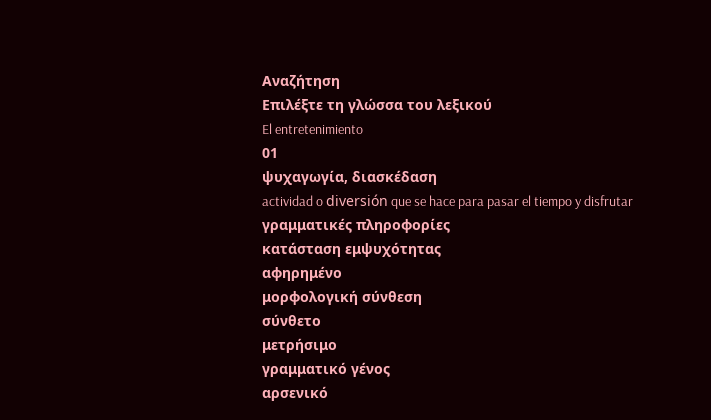Αναζήτηση
Επιλέξτε τη γλώσσα του λεξικού
El entretenimiento
01
ψυχαγωγία, διασκέδαση
actividad o diversión que se hace para pasar el tiempo y disfrutar
γραμματικές πληροφορίες
κατάσταση εμψυχότητας
αφηρημένο
μορφολογική σύνθεση
σύνθετο
μετρήσιμο
γραμματικό γένος
αρσενικό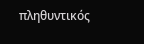πληθυντικός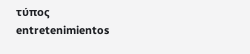τύπος
entretenimientos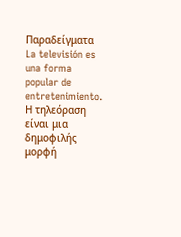Παραδείγματα
La televisión es una forma popular de entretenimiento.
Η τηλεόραση είναι μια δημοφιλής μορφή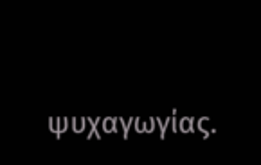ψυχαγωγίας.